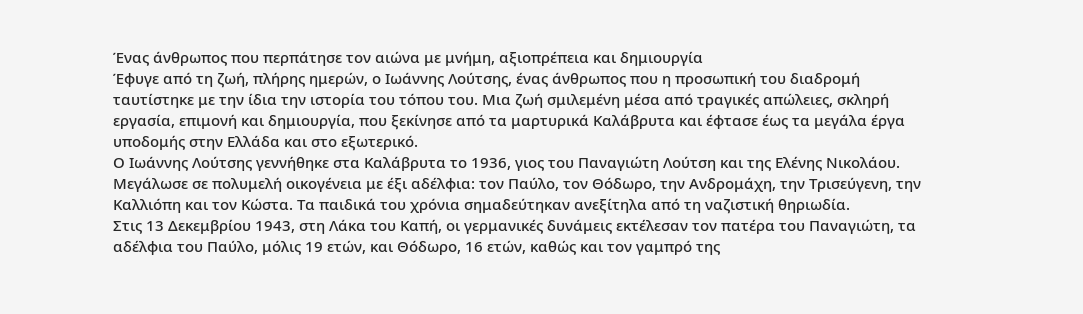Ένας άνθρωπος που περπάτησε τον αιώνα με μνήμη, αξιοπρέπεια και δημιουργία
Έφυγε από τη ζωή, πλήρης ημερών, ο Ιωάννης Λούτσης, ένας άνθρωπος που η προσωπική του διαδρομή ταυτίστηκε με την ίδια την ιστορία του τόπου του. Μια ζωή σμιλεμένη μέσα από τραγικές απώλειες, σκληρή εργασία, επιμονή και δημιουργία, που ξεκίνησε από τα μαρτυρικά Καλάβρυτα και έφτασε έως τα μεγάλα έργα υποδομής στην Ελλάδα και στο εξωτερικό.
Ο Ιωάννης Λούτσης γεννήθηκε στα Καλάβρυτα το 1936, γιος του Παναγιώτη Λούτση και της Ελένης Νικολάου. Μεγάλωσε σε πολυμελή οικογένεια με έξι αδέλφια: τον Παύλο, τον Θόδωρο, την Ανδρομάχη, την Τρισεύγενη, την Καλλιόπη και τον Κώστα. Τα παιδικά του χρόνια σημαδεύτηκαν ανεξίτηλα από τη ναζιστική θηριωδία.
Στις 13 Δεκεμβρίου 1943, στη Λάκα του Καπή, οι γερμανικές δυνάμεις εκτέλεσαν τον πατέρα του Παναγιώτη, τα αδέλφια του Παύλο, μόλις 19 ετών, και Θόδωρο, 16 ετών, καθώς και τον γαμπρό της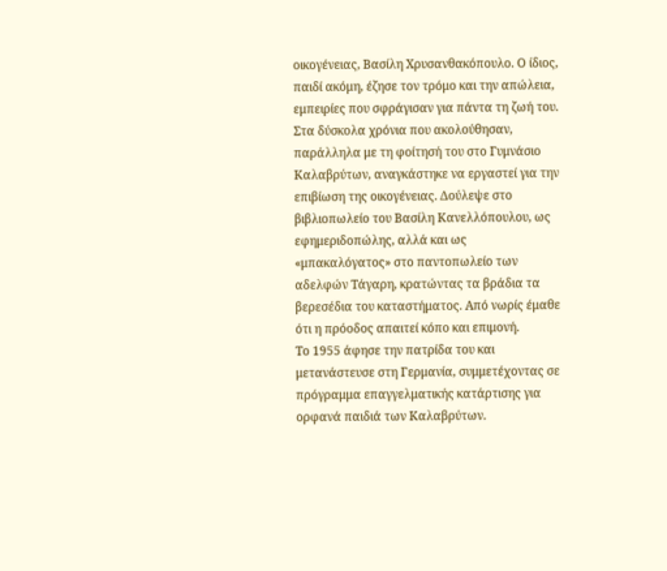οικογένειας, Βασίλη Χρυσανθακόπουλο. Ο ίδιος, παιδί ακόμη, έζησε τον τρόμο και την απώλεια, εμπειρίες που σφράγισαν για πάντα τη ζωή του.
Στα δύσκολα χρόνια που ακολούθησαν, παράλληλα με τη φοίτησή του στο Γυμνάσιο Καλαβρύτων, αναγκάστηκε να εργαστεί για την επιβίωση της οικογένειας. Δούλεψε στο βιβλιοπωλείο του Βασίλη Κανελλόπουλου, ως εφημεριδοπώλης, αλλά και ως «μπακαλόγατος» στο παντοπωλείο των αδελφών Τάγαρη, κρατώντας τα βράδια τα βερεσέδια του καταστήματος. Από νωρίς έμαθε ότι η πρόοδος απαιτεί κόπο και επιμονή.
Το 1955 άφησε την πατρίδα του και μετανάστευσε στη Γερμανία, συμμετέχοντας σε πρόγραμμα επαγγελματικής κατάρτισης για ορφανά παιδιά των Καλαβρύτων.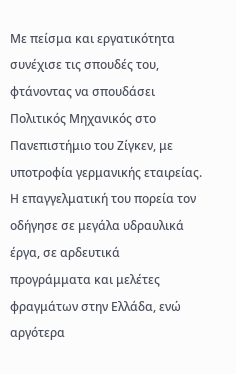Με πείσμα και εργατικότητα συνέχισε τις σπουδές του, φτάνοντας να σπουδάσει Πολιτικός Μηχανικός στο Πανεπιστήμιο του Ζίγκεν, με υποτροφία γερμανικής εταιρείας.
Η επαγγελματική του πορεία τον οδήγησε σε μεγάλα υδραυλικά έργα, σε αρδευτικά προγράμματα και μελέτες φραγμάτων στην Ελλάδα, ενώ αργότερα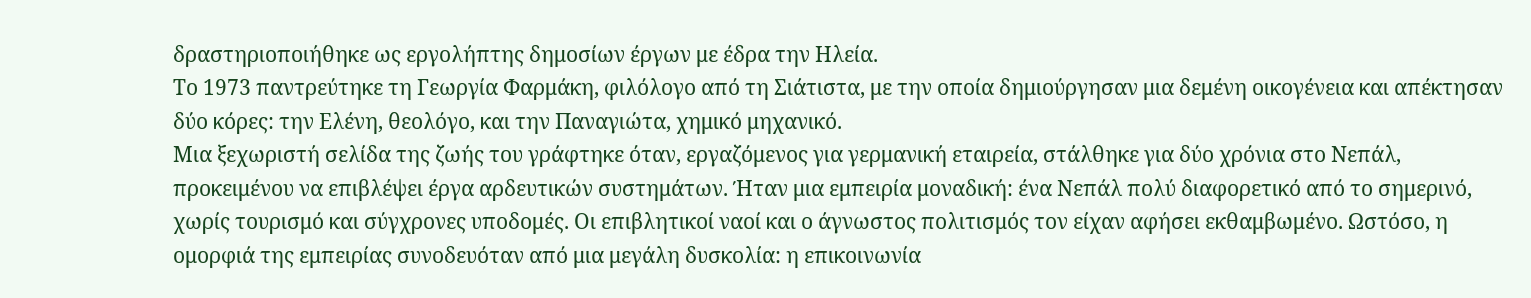δραστηριοποιήθηκε ως εργολήπτης δημοσίων έργων με έδρα την Ηλεία.
Το 1973 παντρεύτηκε τη Γεωργία Φαρμάκη, φιλόλογο από τη Σιάτιστα, με την οποία δημιούργησαν μια δεμένη οικογένεια και απέκτησαν δύο κόρες: την Ελένη, θεολόγο, και την Παναγιώτα, χημικό μηχανικό.
Μια ξεχωριστή σελίδα της ζωής του γράφτηκε όταν, εργαζόμενος για γερμανική εταιρεία, στάλθηκε για δύο χρόνια στο Νεπάλ, προκειμένου να επιβλέψει έργα αρδευτικών συστημάτων. Ήταν μια εμπειρία μοναδική: ένα Νεπάλ πολύ διαφορετικό από το σημερινό, χωρίς τουρισμό και σύγχρονες υποδομές. Οι επιβλητικοί ναοί και ο άγνωστος πολιτισμός τον είχαν αφήσει εκθαμβωμένο. Ωστόσο, η ομορφιά της εμπειρίας συνοδευόταν από μια μεγάλη δυσκολία: η επικοινωνία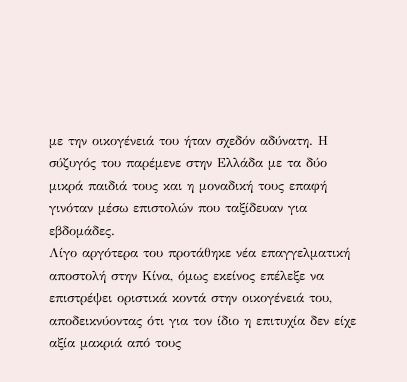με την οικογένειά του ήταν σχεδόν αδύνατη. Η σύζυγός του παρέμενε στην Ελλάδα με τα δύο μικρά παιδιά τους και η μοναδική τους επαφή γινόταν μέσω επιστολών που ταξίδευαν για εβδομάδες.
Λίγο αργότερα του προτάθηκε νέα επαγγελματική αποστολή στην Κίνα, όμως εκείνος επέλεξε να επιστρέψει οριστικά κοντά στην οικογένειά του, αποδεικνύοντας ότι για τον ίδιο η επιτυχία δεν είχε αξία μακριά από τους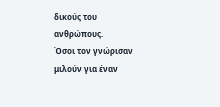δικούς του ανθρώπους.
Όσοι τον γνώρισαν μιλούν για έναν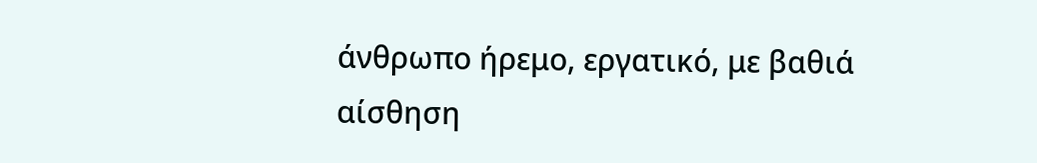άνθρωπο ήρεμο, εργατικό, με βαθιά αίσθηση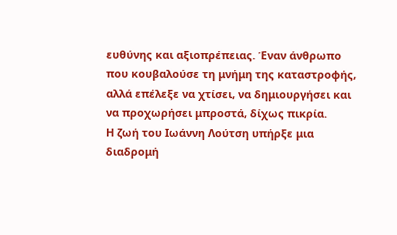ευθύνης και αξιοπρέπειας. Έναν άνθρωπο που κουβαλούσε τη μνήμη της καταστροφής, αλλά επέλεξε να χτίσει, να δημιουργήσει και να προχωρήσει μπροστά, δίχως πικρία.
Η ζωή του Ιωάννη Λούτση υπήρξε μια διαδρομή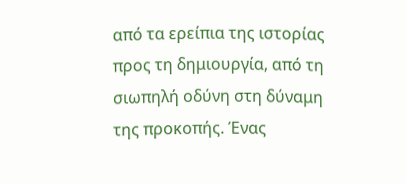από τα ερείπια της ιστορίας προς τη δημιουργία, από τη σιωπηλή οδύνη στη δύναμη της προκοπής. Ένας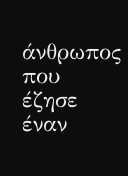άνθρωπος που έζησε έναν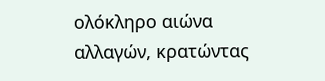ολόκληρο αιώνα αλλαγών, κρατώντας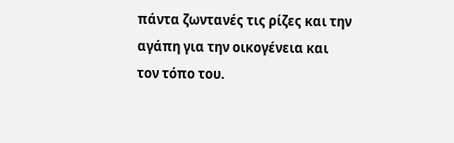πάντα ζωντανές τις ρίζες και την αγάπη για την οικογένεια και τον τόπο του.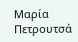Μαρία Πετρουτσά